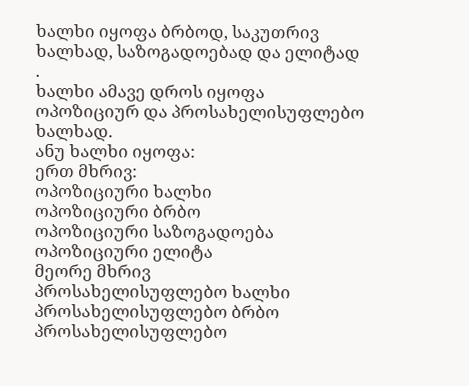ხალხი იყოფა ბრბოდ, საკუთრივ ხალხად, საზოგადოებად და ელიტად .
ხალხი ამავე დროს იყოფა ოპოზიციურ და პროსახელისუფლებო ხალხად.
ანუ ხალხი იყოფა:
ერთ მხრივ:
ოპოზიციური ხალხი
ოპოზიციური ბრბო
ოპოზიციური საზოგადოება
ოპოზიციური ელიტა
მეორე მხრივ
პროსახელისუფლებო ხალხი
პროსახელისუფლებო ბრბო
პროსახელისუფლებო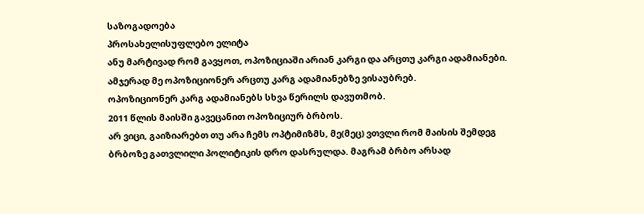საზოგადოება
პროსახელისუფლებო ელიტა
ანუ მარტივად რომ გავყოთ, ოპოზიციაში არიან კარგი და არცთუ კარგი ადამიანები. ამჯერად მე ოპოზიციონერ არცთუ კარგ ადამიანებზე ვისაუბრებ.
ოპოზიციონერ კარგ ადამიანებს სხვა წერილს დავუთმობ.
2011 წლის მაისში გავეცანით ოპოზიციურ ბრბოს.
არ ვიცი, გაიზიარებთ თუ არა ჩემს ოპტიმიზმს, მე(მეც) ვთვლი რომ მაისის შემდეგ ბრბოზე გათვლილი პოლიტიკის დრო დასრულდა. მაგრამ ბრბო არსად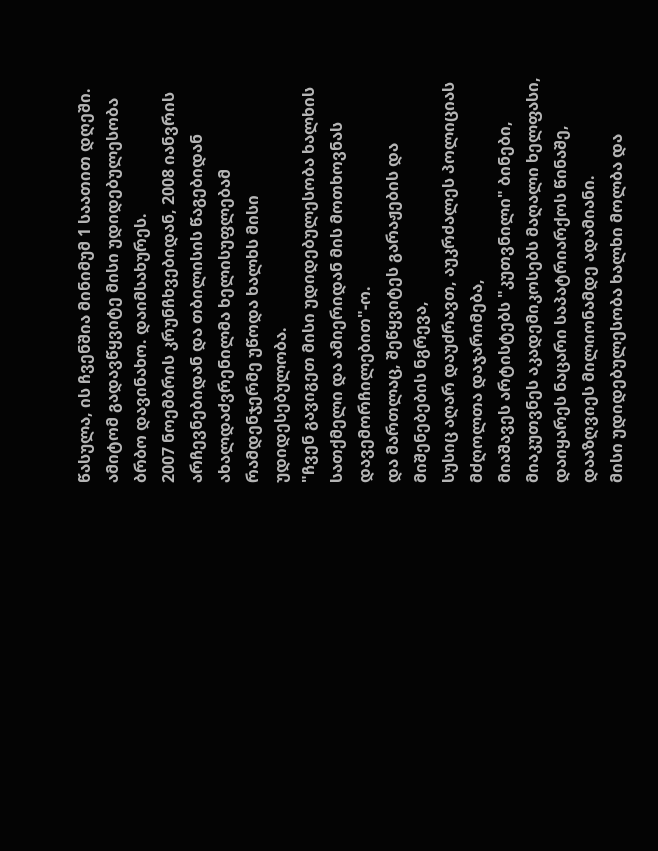წასულა, ის ჩვენშია მინიმუმ 1 საათით დღეში.
ამიტომ გადავწყვიტე მისი უდიდებულესობა ბრბო დავინახო. დაიმსახურეს.
2007 ნოემბრის კრუნჩხვებიდან, 2008 იანვრის არჩევნებიდან და თბილისის წაგებიდან ახალდაძვრენილმა ხელისუფლებამ რამდენჯერმე უწოდა ხალხს მისი უდიდესებულობა.
"ჩვენ გავიგეთ მისი უდიდებულესობა ხალხის სათქმელი და ამიერიდან მის მოთხოვნას დავემორჩილებით"-ო.
და მართლაც, შეწყვიტეს გარაჟების და მიშენებების ნგრევა,
სუსიც აღარ დაუძრავთ, აუკრძალეს პოლიციას მძღოლთა დაჯარიმება,
მიაშავეს არტისტებს "კუთვნილი" ბინები,
მიაკუთვნეს აკადემიკოსებს მაღალი ხელფასი,
დაიყარეს ნაცარი საპატრიარქოს წინაშე,
დააზღვიეს მილიონამდე ადამიანი.
მისი უდიდებულესობა ხალხი მოლბა და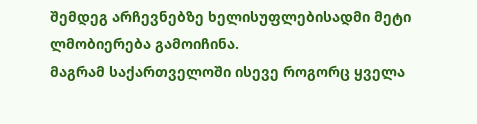შემდეგ არჩევნებზე ხელისუფლებისადმი მეტი ლმობიერება გამოიჩინა.
მაგრამ საქართველოში ისევე როგორც ყველა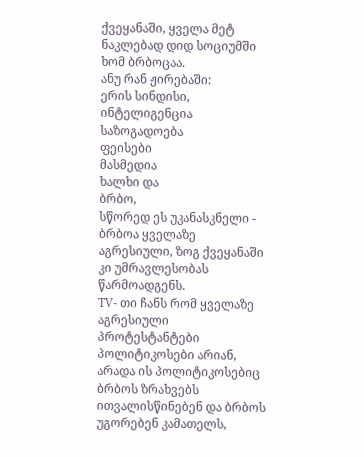ქვეყანაში, ყველა მეტ ნაკლებად დიდ სოციუმში ხომ ბრბოცაა.
ანუ რან ჟირებაში:
ერის სინდისი,
ინტელიგენცია საზოგადოება
ფეისები
მასმედია
ხალხი და
ბრბო,
სწორედ ეს უკანასკნელი - ბრბოა ყველაზე აგრესიული, ზოგ ქვეყანაში კი უმრავლესობას წარმოადგენს.
TV- თი ჩანს რომ ყველაზე აგრესიული პროტესტანტები პოლიტიკოსები არიან, არადა ის პოლიტიკოსებიც ბრბოს ზრახვებს ითვალისწინებენ და ბრბოს უგორებენ კამათელს,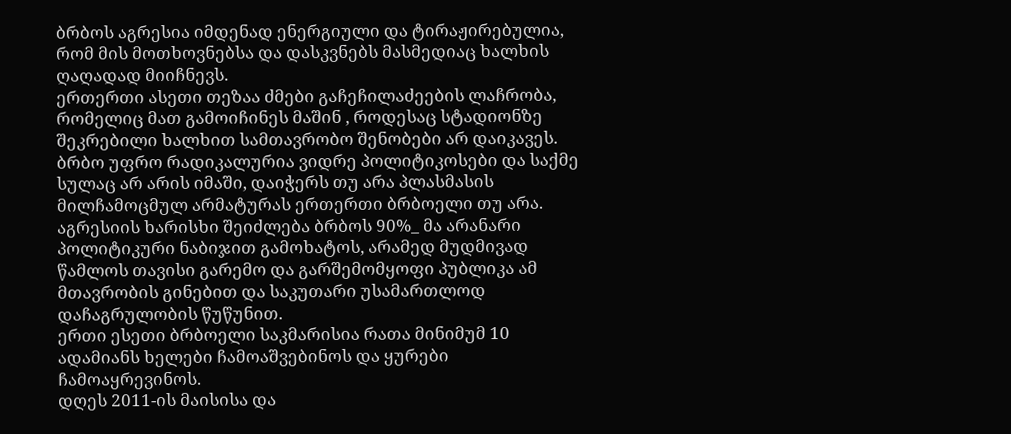ბრბოს აგრესია იმდენად ენერგიული და ტირაჟირებულია, რომ მის მოთხოვნებსა და დასკვნებს მასმედიაც ხალხის ღაღადად მიიჩნევს.
ერთერთი ასეთი თეზაა ძმები გაჩეჩილაძეების ლაჩრობა, რომელიც მათ გამოიჩინეს მაშინ , როდესაც სტადიონზე შეკრებილი ხალხით სამთავრობო შენობები არ დაიკავეს.
ბრბო უფრო რადიკალურია ვიდრე პოლიტიკოსები და საქმე სულაც არ არის იმაში, დაიჭერს თუ არა პლასმასის მილჩამოცმულ არმატურას ერთერთი ბრბოელი თუ არა.
აგრესიის ხარისხი შეიძლება ბრბოს 90%_ მა არანარი პოლიტიკური ნაბიჯით გამოხატოს, არამედ მუდმივად წამლოს თავისი გარემო და გარშემომყოფი პუბლიკა ამ მთავრობის გინებით და საკუთარი უსამართლოდ დაჩაგრულობის წუწუნით.
ერთი ესეთი ბრბოელი საკმარისია რათა მინიმუმ 10 ადამიანს ხელები ჩამოაშვებინოს და ყურები ჩამოაყრევინოს.
დღეს 2011-ის მაისისა და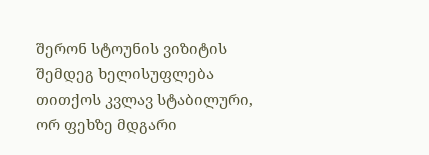შერონ სტოუნის ვიზიტის შემდეგ ხელისუფლება თითქოს კვლავ სტაბილური, ორ ფეხზე მდგარი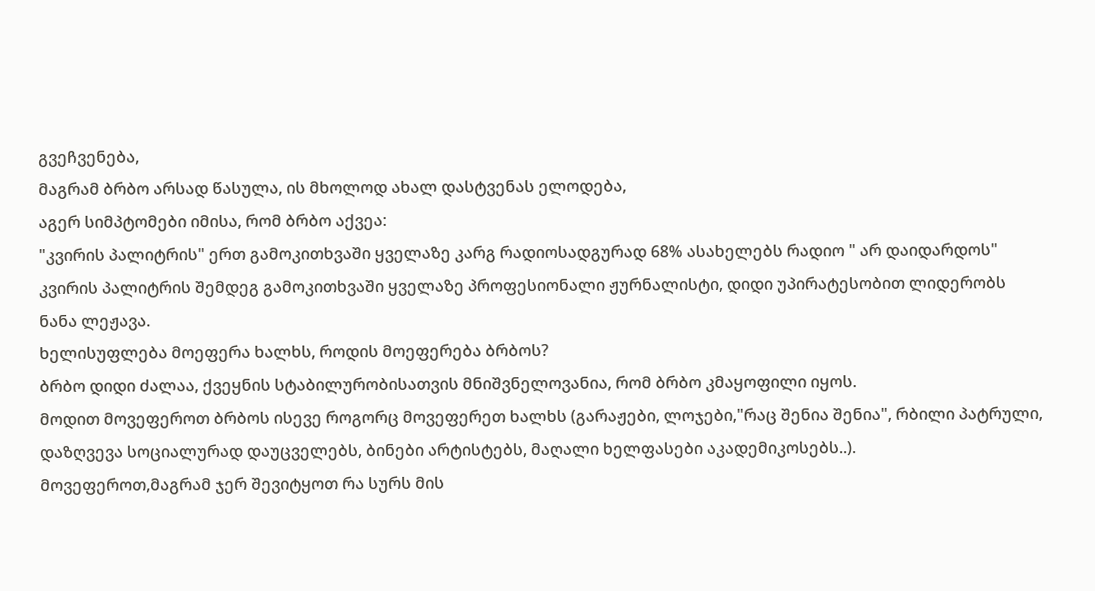გვეჩვენება,
მაგრამ ბრბო არსად წასულა, ის მხოლოდ ახალ დასტვენას ელოდება,
აგერ სიმპტომები იმისა, რომ ბრბო აქვეა:
"კვირის პალიტრის" ერთ გამოკითხვაში ყველაზე კარგ რადიოსადგურად 68% ასახელებს რადიო " არ დაიდარდოს" კვირის პალიტრის შემდეგ გამოკითხვაში ყველაზე პროფესიონალი ჟურნალისტი, დიდი უპირატესობით ლიდერობს ნანა ლეჟავა.
ხელისუფლება მოეფერა ხალხს, როდის მოეფერება ბრბოს?
ბრბო დიდი ძალაა, ქვეყნის სტაბილურობისათვის მნიშვნელოვანია, რომ ბრბო კმაყოფილი იყოს.
მოდით მოვეფეროთ ბრბოს ისევე როგორც მოვეფერეთ ხალხს (გარაჟები, ლოჯები,"რაც შენია შენია", რბილი პატრული, დაზღვევა სოციალურად დაუცველებს, ბინები არტისტებს, მაღალი ხელფასები აკადემიკოსებს..).
მოვეფეროთ,მაგრამ ჯერ შევიტყოთ რა სურს მის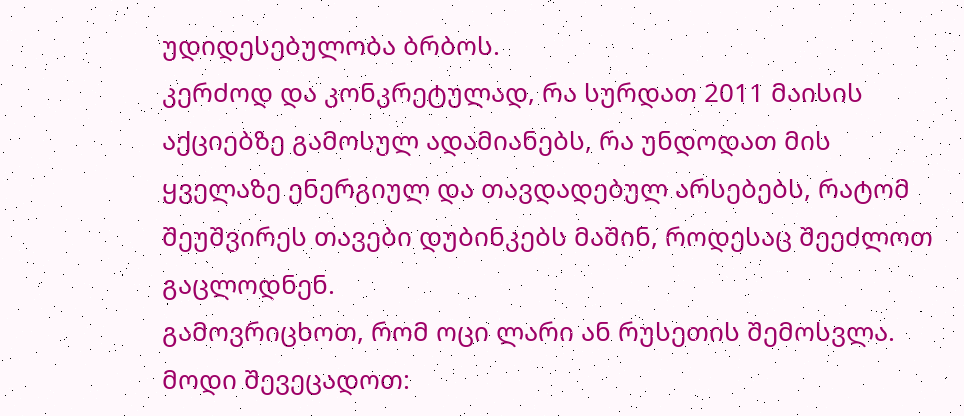უდიდესებულობა ბრბოს.
კერძოდ და კონკრეტულად, რა სურდათ 2011 მაისის აქციებზე გამოსულ ადამიანებს, რა უნდოდათ მის ყველაზე ენერგიულ და თავდადებულ არსებებს, რატომ შეუშვირეს თავები დუბინკებს მაშინ, როდესაც შეეძლოთ გაცლოდნენ.
გამოვრიცხოთ, რომ ოცი ლარი ან რუსეთის შემოსვლა.
მოდი შევეცადოთ: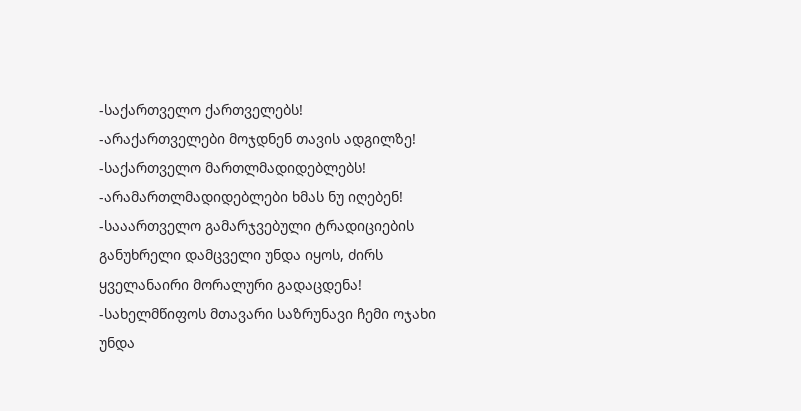-საქართველო ქართველებს!
-არაქართველები მოჯდნენ თავის ადგილზე!
-საქართველო მართლმადიდებლებს!
-არამართლმადიდებლები ხმას ნუ იღებენ!
-სააართველო გამარჯვებული ტრადიციების განუხრელი დამცველი უნდა იყოს, ძირს ყველანაირი მორალური გადაცდენა!
-სახელმწიფოს მთავარი საზრუნავი ჩემი ოჯახი უნდა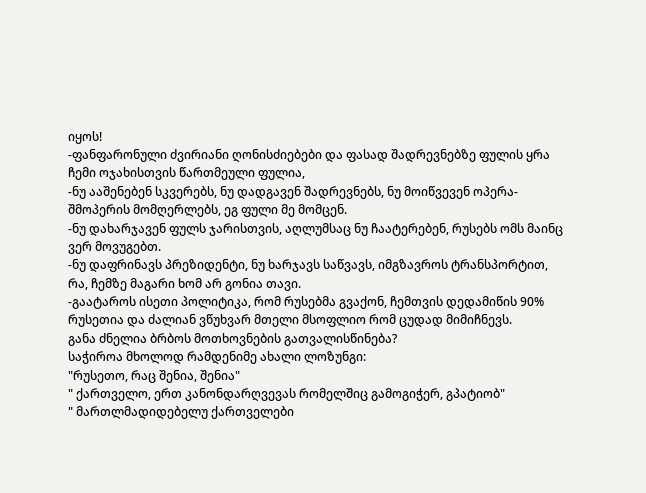იყოს!
-ფანფარონული ძვირიანი ღონისძიებები და ფასად შადრევნებზე ფულის ყრა ჩემი ოჯახისთვის წართმეული ფულია,
-ნუ ააშენებენ სკვერებს, ნუ დადგავენ შადრევნებს, ნუ მოიწვევენ ოპერა- შმოპერის მომღერლებს, ეგ ფული მე მომცენ.
-ნუ დახარჯავენ ფულს ჯარისთვის, აღლუმსაც ნუ ჩაატერებენ, რუსებს ომს მაინც ვერ მოვუგებთ.
-ნუ დაფრინავს პრეზიდენტი, ნუ ხარჯავს საწვავს, იმგზავროს ტრანსპორტით, რა, ჩემზე მაგარი ხომ არ გონია თავი.
-გაატაროს ისეთი პოლიტიკა, რომ რუსებმა გვაქონ, ჩემთვის დედამიწის 90% რუსეთია და ძალიან ვწუხვარ მთელი მსოფლიო რომ ცუდად მიმიჩნევს.
განა ძნელია ბრბოს მოთხოვნების გათვალისწინება?
საჭიროა მხოლოდ რამდენიმე ახალი ლოზუნგი:
"რუსეთო, რაც შენია, შენია"
" ქართველო, ერთ კანონდარღვევას რომელშიც გამოგიჭერ, გპატიობ"
" მართლმადიდებელუ ქართველები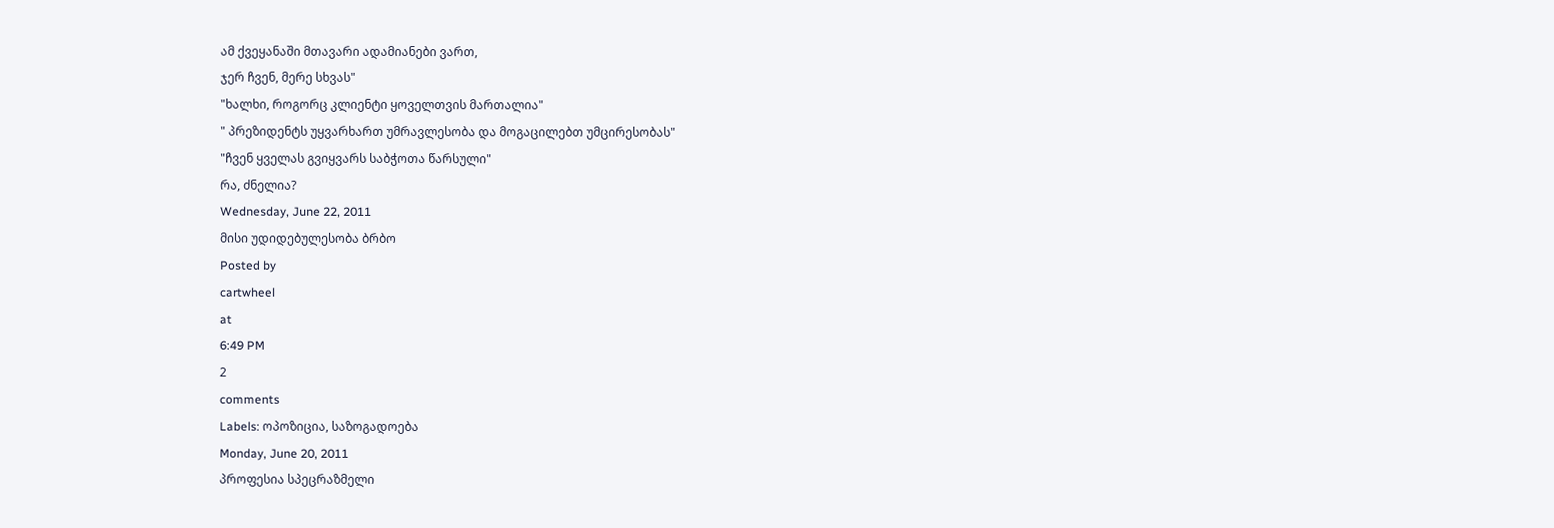ამ ქვეყანაში მთავარი ადამიანები ვართ,
ჯერ ჩვენ, მერე სხვას"
"ხალხი, როგორც კლიენტი ყოველთვის მართალია"
" პრეზიდენტს უყვარხართ უმრავლესობა და მოგაცილებთ უმცირესობას"
"ჩვენ ყველას გვიყვარს საბჭოთა წარსული"
რა, ძნელია?
Wednesday, June 22, 2011
მისი უდიდებულესობა ბრბო
Posted by
cartwheel
at
6:49 PM
2
comments
Labels: ოპოზიცია, საზოგადოება
Monday, June 20, 2011
პროფესია სპეცრაზმელი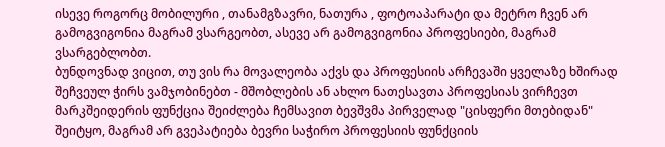ისევე როგორც მობილური , თანამგზავრი, ნათურა , ფოტოაპარატი და მეტრო ჩვენ არ გამოგვიგონია მაგრამ ვსარგეობთ, ასევე არ გამოგვიგონია პროფესიები, მაგრამ ვსარგებლობთ.
ბუნდოვნად ვიცით, თუ ვის რა მოვალეობა აქვს და პროფესიის არჩევაში ყველაზე ხშირად შეჩვეულ ჭირს ვამჯობინებთ - მშობლების ან ახლო ნათესავთა პროფესიას ვირჩევთ
მარკშეიდერის ფუნქცია შეიძლება ჩემსავით ბევშვმა პირველად "ცისფერი მთებიდან" შეიტყო, მაგრამ არ გვეპატიება ბევრი საჭირო პროფესიის ფუნქციის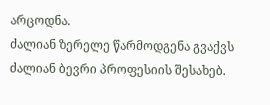არცოდნა.
ძალიან ზერელე წარმოდგენა გვაქვს ძალიან ბევრი პროფესიის შესახებ.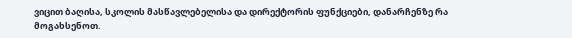ვიცით ბაღისა, სკოლის მასწავლებელისა და დირექტორის ფუნქციები, დანარჩენზე რა მოგახსენოთ.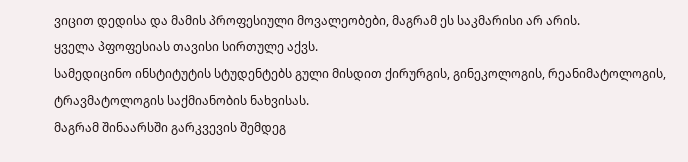ვიცით დედისა და მამის პროფესიული მოვალეობები, მაგრამ ეს საკმარისი არ არის.
ყველა პფოფესიას თავისი სირთულე აქვს.
სამედიცინო ინსტიტუტის სტუდენტებს გული მისდით ქირურგის, გინეკოლოგის, რეანიმატოლოგის, ტრავმატოლოგის საქმიანობის ნახვისას.
მაგრამ შინაარსში გარკვევის შემდეგ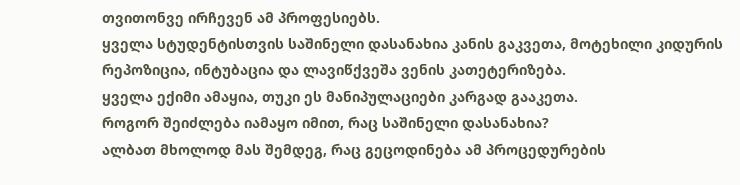თვითონვე ირჩევენ ამ პროფესიებს.
ყველა სტუდენტისთვის საშინელი დასანახია კანის გაკვეთა, მოტეხილი კიდურის რეპოზიცია, ინტუბაცია და ლავიწქვეშა ვენის კათეტერიზება.
ყველა ექიმი ამაყია, თუკი ეს მანიპულაციები კარგად გააკეთა.
როგორ შეიძლება იამაყო იმით, რაც საშინელი დასანახია?
ალბათ მხოლოდ მას შემდეგ, რაც გეცოდინება ამ პროცედურების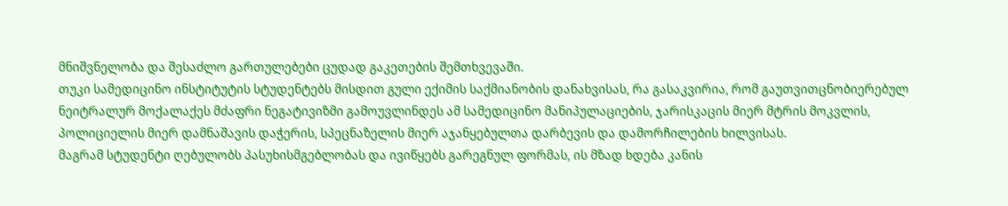მნიშვნელობა და შესაძლო გართულებები ცუდად გაკეთების შემთხვევაში.
თუკი სამედიცინო ინსტიტუტის სტუდენტებს მისდით გული ექიმის საქმიანობის დანახვისას, რა გასაკვირია, რომ გაუთვითცნობიერებულ ნეიტრალურ მოქალაქეს მძაფრი ნეგატივიზმი გამოუვლინდეს ამ სამედიცინო მანიპულაციების, ჯარისკაცის მიერ მტრის მოკვლის, პოლიციელის მიერ დამნაშავის დაჭერის, სპეცნაზელის მიერ აჯანყებულთა დარბევის და დამორჩილების ხილვისას.
მაგრამ სტუდენტი ღებულობს პასუხისმგებლობას და ივიწყებს გარეგნულ ფორმას, ის მზად ხდება კანის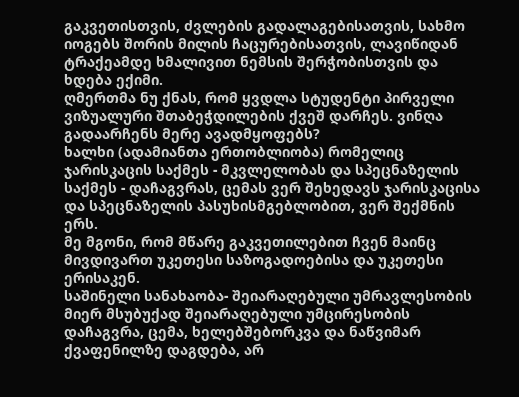გაკვეთისთვის, ძვლების გადალაგებისათვის, სახმო იოგებს შორის მილის ჩაცურებისათვის, ლავიწიდან ტრაქეამდე ხმალივით ნემსის შერჭობისთვის და ხდება ექიმი.
ღმერთმა ნუ ქნას, რომ ყვდლა სტუდენტი პირველი ვიზუალური შთაბეჭდილების ქვეშ დარჩეს. ვინღა გადაარჩენს მერე ავადმყოფებს?
ხალხი (ადამიანთა ერთობლიობა) რომელიც ჯარისკაცის საქმეს - მკვლელობას და სპეცნაზელის საქმეს - დაჩაგვრას, ცემას ვერ შეხედავს ჯარისკაცისა და სპეცნაზელის პასუხისმგებლობით, ვერ შექმნის ერს.
მე მგონი, რომ მწარე გაკვეთილებით ჩვენ მაინც მივდივართ უკეთესი საზოგადოებისა და უკეთესი ერისაკენ.
საშინელი სანახაობა- შეიარაღებული უმრავლესობის მიერ მსუბუქად შეიარაღებული უმცირესობის დაჩაგვრა, ცემა, ხელებშებორკვა და ნაწვიმარ ქვაფენილზე დაგდება, არ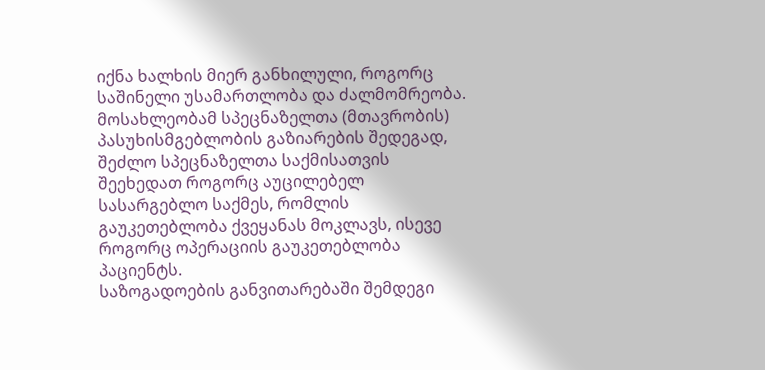იქნა ხალხის მიერ განხილული, როგორც საშინელი უსამართლობა და ძალმომრეობა.
მოსახლეობამ სპეცნაზელთა (მთავრობის) პასუხისმგებლობის გაზიარების შედეგად, შეძლო სპეცნაზელთა საქმისათვის შეეხედათ როგორც აუცილებელ სასარგებლო საქმეს, რომლის გაუკეთებლობა ქვეყანას მოკლავს, ისევე როგორც ოპერაციის გაუკეთებლობა პაციენტს.
საზოგადოების განვითარებაში შემდეგი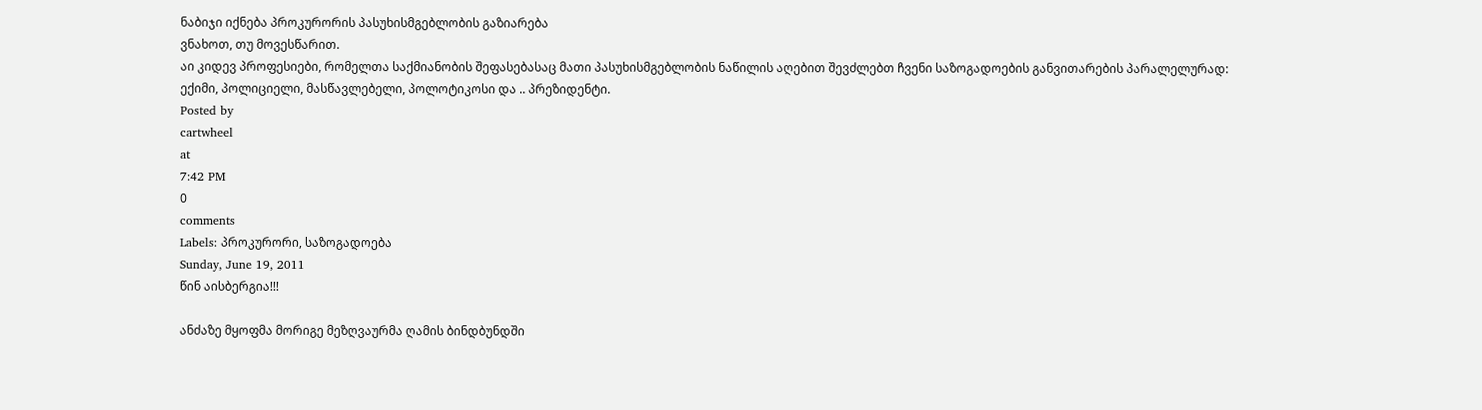ნაბიჯი იქნება პროკურორის პასუხისმგებლობის გაზიარება
ვნახოთ, თუ მოვესწარით.
აი კიდევ პროფესიები, რომელთა საქმიანობის შეფასებასაც მათი პასუხისმგებლობის ნაწილის აღებით შევძლებთ ჩვენი საზოგადოების განვითარების პარალელურად:
ექიმი, პოლიციელი, მასწავლებელი, პოლოტიკოსი და .. პრეზიდენტი.
Posted by
cartwheel
at
7:42 PM
0
comments
Labels: პროკურორი, საზოგადოება
Sunday, June 19, 2011
წინ აისბერგია!!!

ანძაზე მყოფმა მორიგე მეზღვაურმა ღამის ბინდბუნდში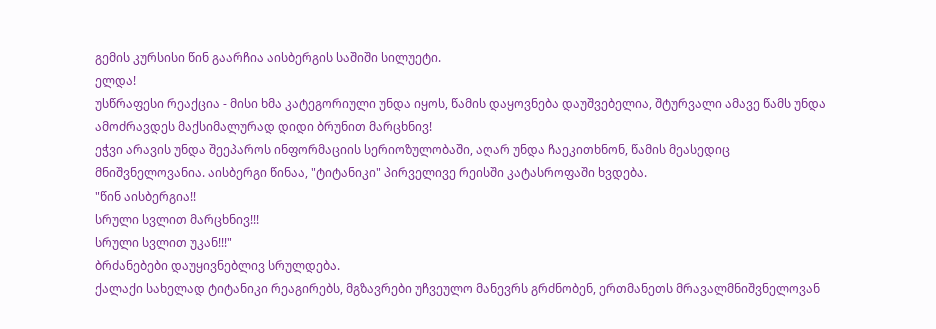გემის კურსისი წინ გაარჩია აისბერგის საშიში სილუეტი.
ელდა!
უსწრაფესი რეაქცია - მისი ხმა კატეგორიული უნდა იყოს, წამის დაყოვნება დაუშვებელია, შტურვალი ამავე წამს უნდა ამოძრავდეს მაქსიმალურად დიდი ბრუნით მარცხნივ!
ეჭვი არავის უნდა შეეპაროს ინფორმაციის სერიოზულობაში, აღარ უნდა ჩაეკითხნონ, წამის მეასედიც მნიშვნელოვანია. აისბერგი წინაა, "ტიტანიკი" პირველივე რეისში კატასროფაში ხვდება.
"წინ აისბერგია!!
სრული სვლით მარცხნივ!!!
სრული სვლით უკან!!!"
ბრძანებები დაუყივნებლივ სრულდება.
ქალაქი სახელად ტიტანიკი რეაგირებს, მგზავრები უჩვეულო მანევრს გრძნობენ, ერთმანეთს მრავალმნიშვნელოვან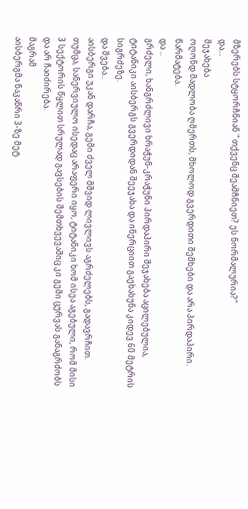მზერებს სტყორჩნიან " თქვენც შეამჩნიეთ? ეს ნორმალურია?"
და...
შეჯახება
ოღონდ მადლობა ღმერთს, მხოლოდ გვერდითი შემხები და არა პირდაპირი.
წარმატება.
და ..
გრძელი, ხანგრძლივი ხრაჭუნ-კრაჭუნი პირდაპირი შეჯახება აცილებულია, ტიტანიკი აისბერგს გვერდიდან შეეჯახა და ინერციით გაეხახუნა კიდევ 60 მეტრის სიგრძეზე.
და შვება..
აისბერგი უკან დარჩა, გემი ძველ მშვიდ ლივლივს აგრძელებს, გადავრჩით.
თუმცა, სანერვიულო ისედაც არაფერი იყო, ტიტანიკი ხომ ისეა აგებული, რომ მისი 3 სექტორის წყლით სრულად გავსების შემთხვევაშიც კი გემი ცურვას განაგრძობს და არ ჩაიძირება.
მაგრამ
აისბერგმა ნაკაწრი 3-ზე მეტ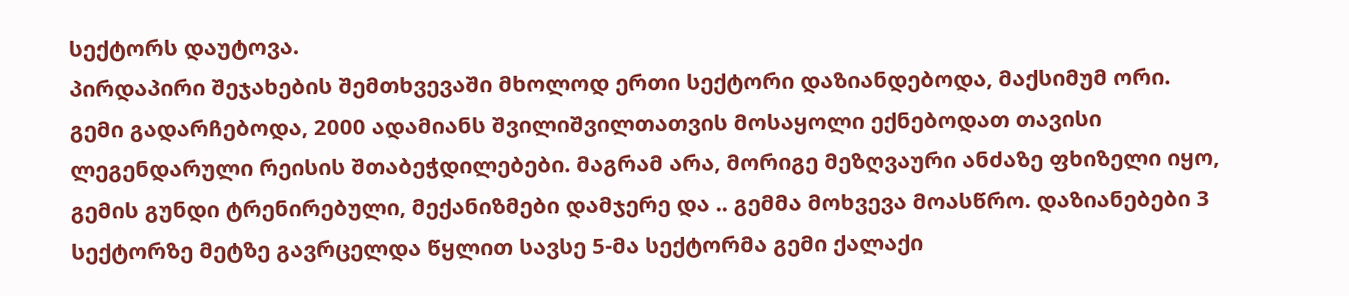სექტორს დაუტოვა.
პირდაპირი შეჯახების შემთხვევაში მხოლოდ ერთი სექტორი დაზიანდებოდა, მაქსიმუმ ორი.
გემი გადარჩებოდა, 2000 ადამიანს შვილიშვილთათვის მოსაყოლი ექნებოდათ თავისი ლეგენდარული რეისის შთაბეჭდილებები. მაგრამ არა, მორიგე მეზღვაური ანძაზე ფხიზელი იყო, გემის გუნდი ტრენირებული, მექანიზმები დამჯერე და .. გემმა მოხვევა მოასწრო. დაზიანებები 3 სექტორზე მეტზე გავრცელდა წყლით სავსე 5-მა სექტორმა გემი ქალაქი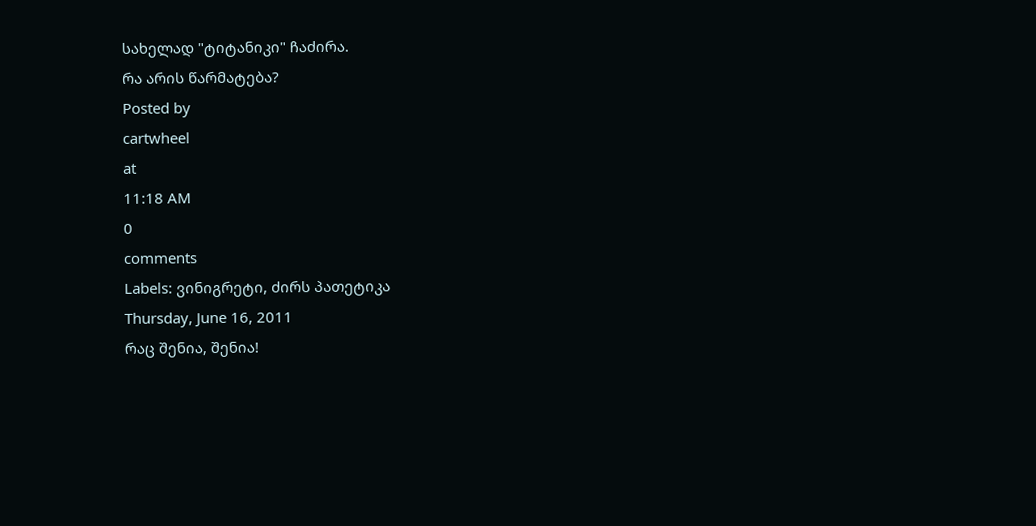სახელად "ტიტანიკი" ჩაძირა.
რა არის წარმატება?
Posted by
cartwheel
at
11:18 AM
0
comments
Labels: ვინიგრეტი, ძირს პათეტიკა
Thursday, June 16, 2011
რაც შენია, შენია!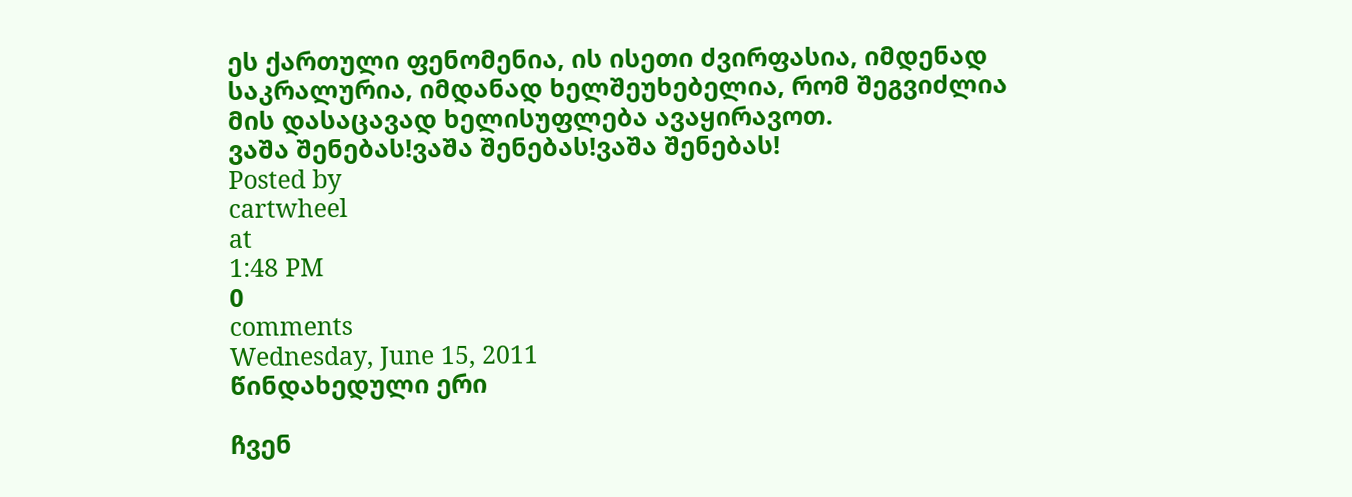ეს ქართული ფენომენია, ის ისეთი ძვირფასია, იმდენად საკრალურია, იმდანად ხელშეუხებელია, რომ შეგვიძლია მის დასაცავად ხელისუფლება ავაყირავოთ.
ვაშა შენებას!ვაშა შენებას!ვაშა შენებას!
Posted by
cartwheel
at
1:48 PM
0
comments
Wednesday, June 15, 2011
წინდახედული ერი

ჩვენ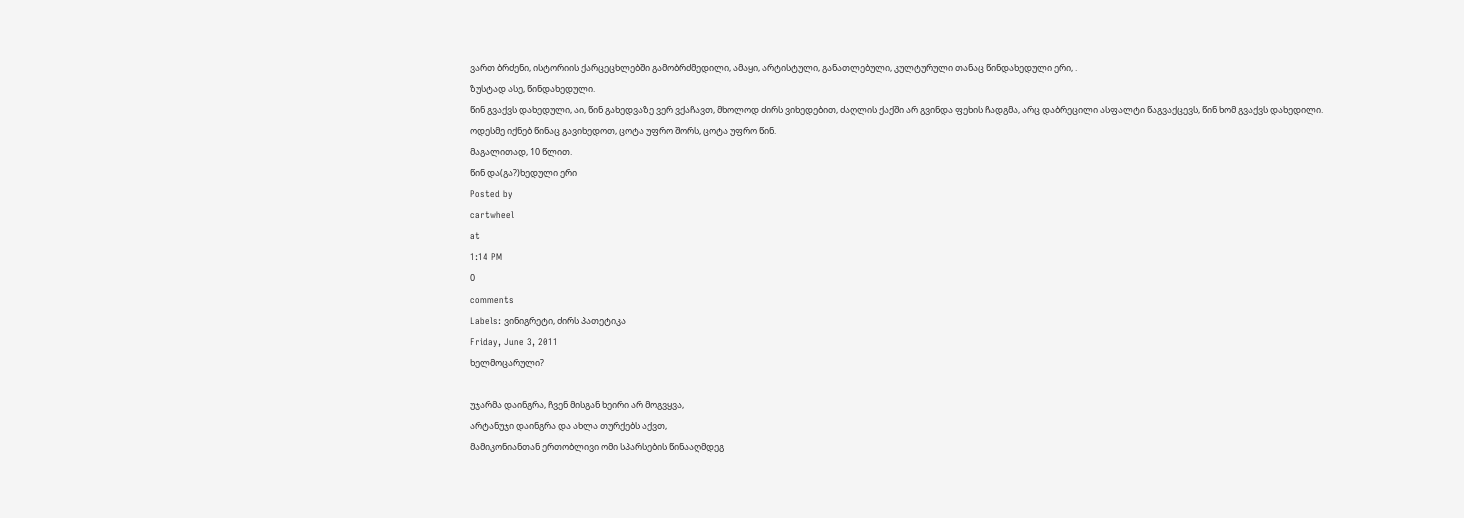ვართ ბრძენი, ისტორიის ქარცეცხლებში გამობრძმედილი, ამაყი, არტისტული, განათლებული, კულტურული თანაც წინდახედული ერი, .
ზუსტად ასე, წინდახედული.
წინ გვაქვს დახედული, აი, წინ გახედვაზე ვერ ვქაჩავთ, მხოლოდ ძირს ვიხედებით, ძაღლის ქაქში არ გვინდა ფეხის ჩადგმა, არც დაბრეცილი ასფალტი წაგვაქცევს, წინ ხომ გვაქვს დახედილი.
ოდესმე იქნებ წინაც გავიხედოთ, ცოტა უფრო შორს, ცოტა უფრო წინ.
მაგალითად, 10 წლით.
წინ და(გა?)ხედული ერი
Posted by
cartwheel
at
1:14 PM
0
comments
Labels: ვინიგრეტი, ძირს პათეტიკა
Friday, June 3, 2011
ხელმოცარული?

უჯარმა დაინგრა, ჩვენ მისგან ხეირი არ მოგვყვა,
არტანუჯი დაინგრა და ახლა თურქებს აქვთ,
მამიკონიანთან ერთობლივი ომი სპარსების წინააღმდეგ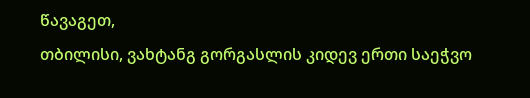წავაგეთ,
თბილისი, ვახტანგ გორგასლის კიდევ ერთი საეჭვო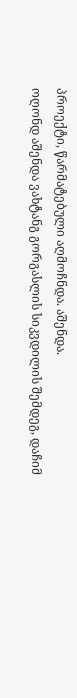პროექტი, წარმატებული აღმოჩნდა. აშენდა.
ოღონდ აშენდა ვახტანგ გორგასლის სიკვდილის შემდეგ, დაჩიმ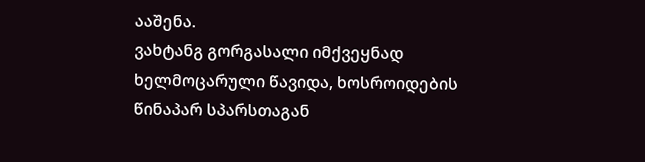ააშენა.
ვახტანგ გორგასალი იმქვეყნად ხელმოცარული წავიდა, ხოსროიდების წინაპარ სპარსთაგან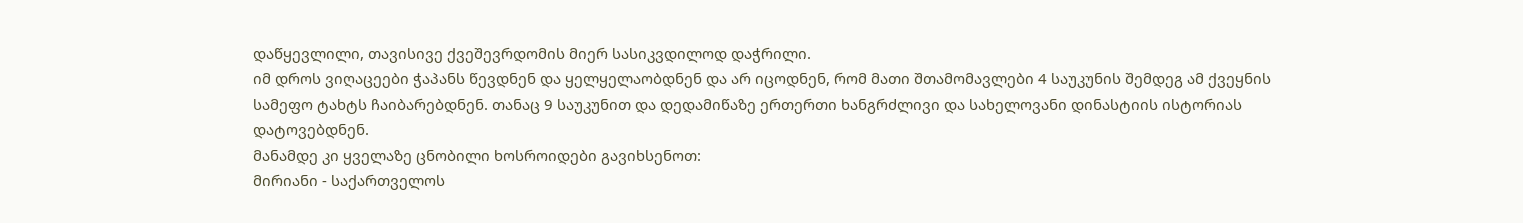დაწყევლილი, თავისივე ქვეშევრდომის მიერ სასიკვდილოდ დაჭრილი.
იმ დროს ვიღაცეები ჭაპანს წევდნენ და ყელყელაობდნენ და არ იცოდნენ, რომ მათი შთამომავლები 4 საუკუნის შემდეგ ამ ქვეყნის სამეფო ტახტს ჩაიბარებდნენ. თანაც 9 საუკუნით და დედამიწაზე ერთერთი ხანგრძლივი და სახელოვანი დინასტიის ისტორიას დატოვებდნენ.
მანამდე კი ყველაზე ცნობილი ხოსროიდები გავიხსენოთ:
მირიანი - საქართველოს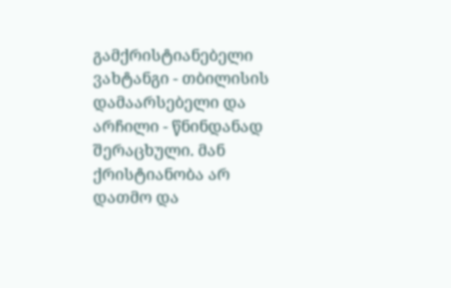გამქრისტიანებელი
ვახტანგი - თბილისის დამაარსებელი და
არჩილი - წნინდანად შერაცხული. მან ქრისტიანობა არ დათმო და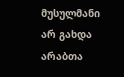მუსულმანი არ გახდა არაბთა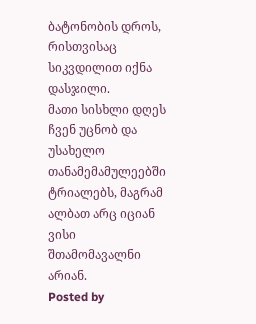ბატონობის დროს, რისთვისაც სიკვდილით იქნა დასჯილი.
მათი სისხლი დღეს ჩვენ უცნობ და უსახელო თანამემამულეებში ტრიალებს, მაგრამ ალბათ არც იციან ვისი შთამომავალნი არიან.
Posted by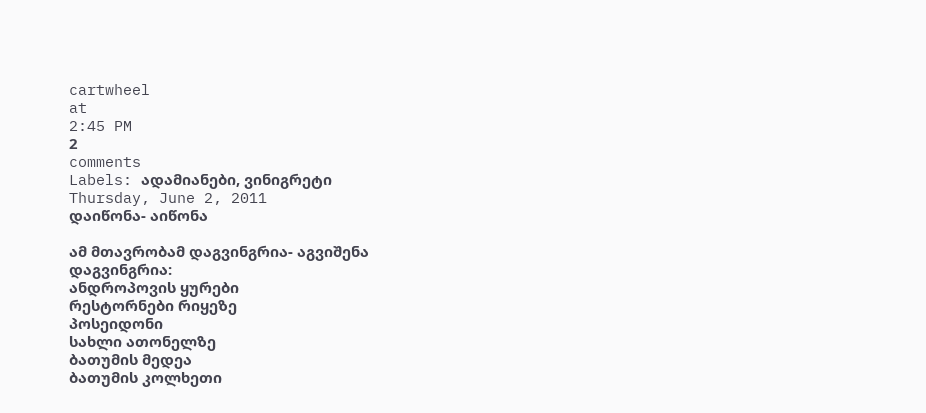cartwheel
at
2:45 PM
2
comments
Labels: ადამიანები, ვინიგრეტი
Thursday, June 2, 2011
დაიწონა- აიწონა

ამ მთავრობამ დაგვინგრია- აგვიშენა
დაგვინგრია:
ანდროპოვის ყურები
რესტორნები რიყეზე
პოსეიდონი
სახლი ათონელზე
ბათუმის მედეა
ბათუმის კოლხეთი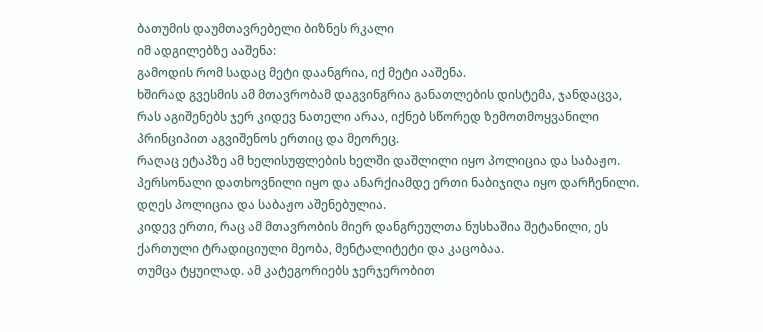ბათუმის დაუმთავრებელი ბიზნეს რკალი
იმ ადგილებზე ააშენა:
გამოდის რომ სადაც მეტი დაანგრია, იქ მეტი ააშენა.
ხშირად გვესმის ამ მთავრობამ დაგვინგრია განათლების დისტემა, ჯანდაცვა,
რას აგიშენებს ჯერ კიდევ ნათელი არაა, იქნებ სწორედ ზემოთმოყვანილი პრინციპით აგვიშენოს ერთიც და მეორეც.
რაღაც ეტაპზე ამ ხელისუფლების ხელში დაშლილი იყო პოლიცია და საბაჟო. პერსონალი დათხოვნილი იყო და ანარქიამდე ერთი ნაბიჯიღა იყო დარჩენილი.
დღეს პოლიცია და საბაჟო აშენებულია.
კიდევ ერთი, რაც ამ მთავრობის მიერ დანგრეულთა ნუსხაშია შეტანილი, ეს ქართული ტრადიციული მეობა, მენტალიტეტი და კაცობაა.
თუმცა ტყუილად. ამ კატეგორიებს ჯერჯერობით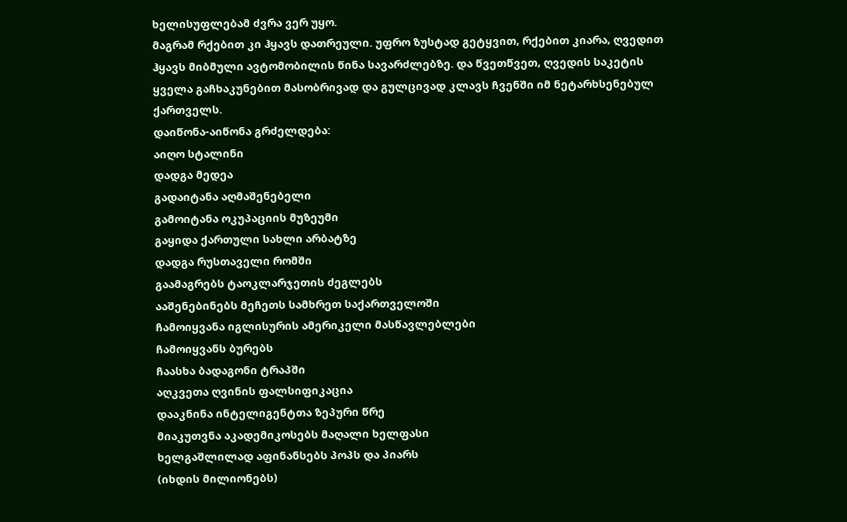ხელისუფლებამ ძვრა ვერ უყო.
მაგრამ რქებით კი ჰყავს დათრეული. უფრო ზუსტად გეტყვით, რქებით კიარა, ღვედით ჰყავს მიბმული ავტომობილის წინა სავარძლებზე. და წვეთწვეთ, ღვედის საკეტის ყველა გაჩხაკუნებით მასობრივად და გულცივად კლავს ჩვენში იმ ნეტარხსენებულ ქართველს.
დაიწონა-აიწონა გრძელდება:
აიღო სტალინი
დადგა მედეა
გადაიტანა აღმაშენებელი
გამოიტანა ოკუპაციის მუზეუმი
გაყიდა ქართული სახლი არბატზე
დადგა რუსთაველი რომში
გაამაგრებს ტაოკლარჯეთის ძეგლებს
ააშენებინებს მეჩეთს სამხრეთ საქართველოში
ჩამოიყვანა იგლისურის ამერიკელი მასწავლებლები
ჩამოიყვანს ბურებს
ჩაასხა ბადაგონი ტრაპში
აღკვეთა ღვინის ფალსიფიკაცია
დააკნინა ინტელიგენტთა ზეპური წრე
მიაკუთვნა აკადემიკოსებს მაღალი ხელფასი
ხელგაშლილად აფინანსებს პოპს და პიარს
(იხდის მილიონებს)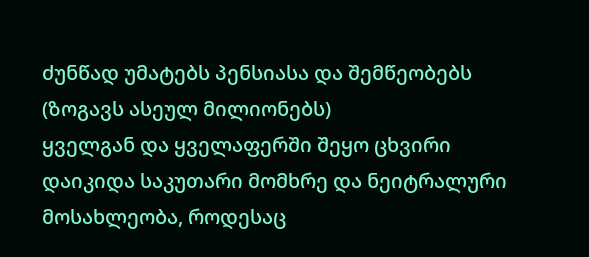ძუნწად უმატებს პენსიასა და შემწეობებს
(ზოგავს ასეულ მილიონებს)
ყველგან და ყველაფერში შეყო ცხვირი
დაიკიდა საკუთარი მომხრე და ნეიტრალური მოსახლეობა, როდესაც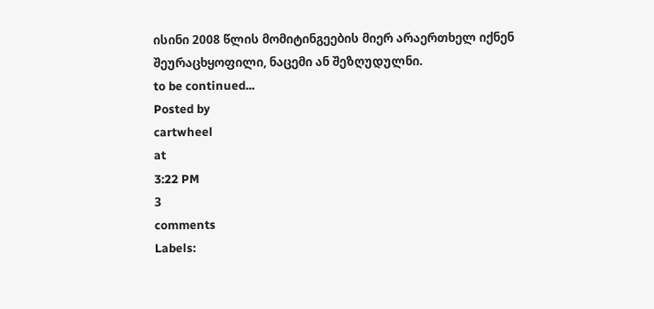ისინი 2008 წლის მომიტინგეების მიერ არაერთხელ იქნენ შეურაცხყოფილი, ნაცემი ან შეზღუდულნი.
to be continued...
Posted by
cartwheel
at
3:22 PM
3
comments
Labels: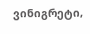ვინიგრეტი,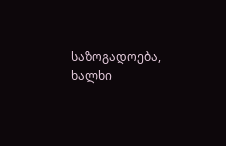საზოგადოება, ხალხი